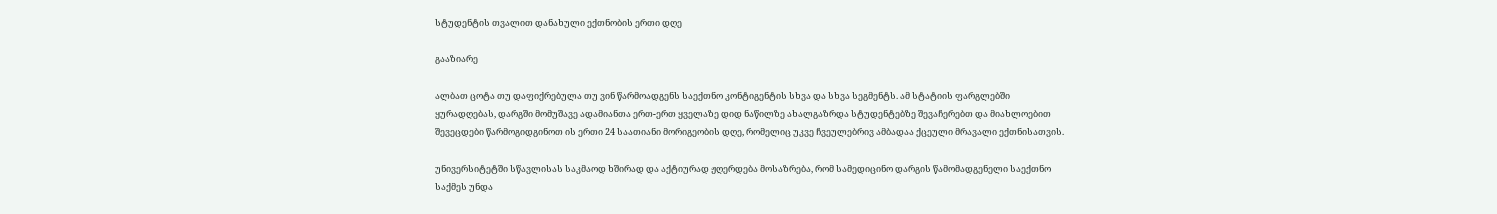სტუდენტის თვალით დანახული ექთნობის ერთი დღე

გააზიარე

ალბათ ცოტა თუ დაფიქრებულა თუ ვინ წარმოადგენს საექთნო კონტიგენტის სხვა და სხვა სეგმენტს. ამ სტატიის ფარგლებში ყურადღებას, დარგში მომუშავე ადამიანთა ერთ-ერთ ყველაზე დიდ ნაწილზე ახალგაზრდა სტუდენტებზე შევაჩერებთ და მიახლოებით შევეცდები წარმოგიდგინოთ ის ერთი 24 საათიანი მორიგეობის დღე, რომელიც უკვე ჩვეულებრივ ამბადაა ქცეული მრავალი ექთნისათვის.

უნივერსიტეტში სწავლისას საკმაოდ ხშირად და აქტიურად ჟღერდება მოსაზრება, რომ სამედიცინო დარგის წამომადგენელი საექთნო საქმეს უნდა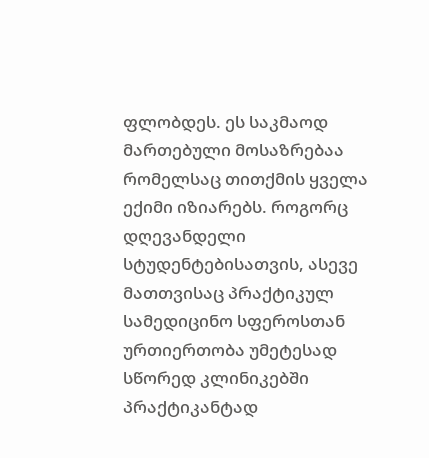ფლობდეს. ეს საკმაოდ მართებული მოსაზრებაა რომელსაც თითქმის ყველა ექიმი იზიარებს. როგორც დღევანდელი სტუდენტებისათვის, ასევე მათთვისაც პრაქტიკულ სამედიცინო სფეროსთან ურთიერთობა უმეტესად  სწორედ კლინიკებში პრაქტიკანტად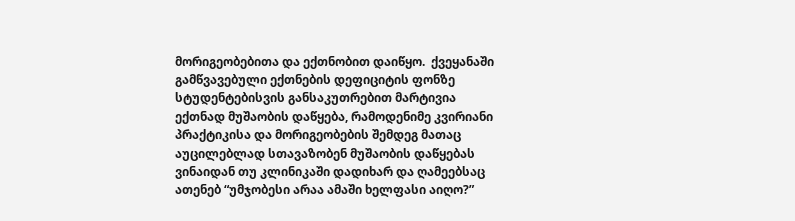მორიგეობებითა და ექთნობით დაიწყო.  ქვეყანაში გამწვავებული ექთნების დეფიციტის ფონზე სტუდენტებისვის განსაკუთრებით მარტივია ექთნად მუშაობის დაწყება, რამოდენიმე კვირიანი პრაქტიკისა და მორიგეობების შემდეგ მათაც აუცილებლად სთავაზობენ მუშაობის დაწყებას ვინაიდან თუ კლინიკაში დადიხარ და ღამეებსაც ათენებ “უმჯობესი არაა ამაში ხელფასი აიღო?”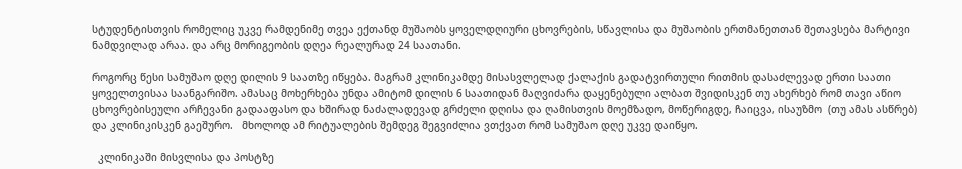სტუდენტისთვის რომელიც უკვე რამდენიმე თვეა ექთანდ მუშაობს ყოველდღიური ცხოვრების, სწავლისა და მუშაობის ერთმანეთთან შეთავსება მარტივი ნამდვილად არაა. და არც მორიგეობის დღეა რეალურად 24 საათანი.

როგორც წესი სამუშაო დღე დილის 9 საათზე იწყება. მაგრამ კლინიკამდე მისასვლელად ქალაქის გადატვირთული რითმის დასაძლევად ერთი საათი ყოველთვისაა საანგარიშო. ამასაც მოხერხება უნდა ამიტომ დილის 6 საათიდან მაღვიძარა დაყენებული ალბათ შვიდისკენ თუ ახერხებ რომ თავი აწიო ცხოვრებისეული არჩევანი გადააფასო და ხშირად ნაძალადევად გრძელი დღისა და ღამისთვის მოემზადო, მოწერიგდე, ჩაიცვა, ისაუზმო  (თუ ამას ასწრებ) და კლინიკისკენ გაეშურო.   მხოლოდ ამ რიტუალების შემდეგ შეგვიძლია ვთქვათ რომ სამუშაო დღე უკვე დაიწყო.

  კლინიკაში მისვლისა და პოსტზე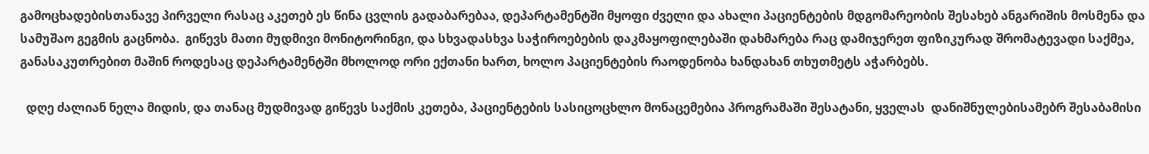გამოცხადებისთანავე პირველი რასაც აკეთებ ეს წინა ცვლის გადაბარებაა, დეპარტამენტში მყოფი ძველი და ახალი პაციენტების მდგომარეობის შესახებ ანგარიშის მოსმენა და სამუშაო გეგმის გაცნობა.  გიწევს მათი მუდმივი მონიტორინგი, და სხვადასხვა საჭიროებების დაკმაყოფილებაში დახმარება რაც დამიჯერეთ ფიზიკურად შრომატევადი საქმეა, განასაკუთრებით მაშინ როდესაც დეპარტამენტში მხოლოდ ორი ექთანი ხართ, ხოლო პაციენტების რაოდენობა ხანდახან თხუთმეტს აჭარბებს.

  დღე ძალიან ნელა მიდის, და თანაც მუდმივად გიწევს საქმის კეთება, პაციენტების სასიცოცხლო მონაცემებია პროგრამაში შესატანი, ყველას  დანიშნულებისამებრ შესაბამისი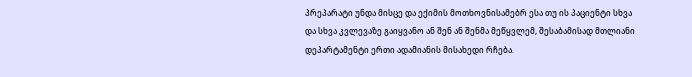პრეპარატი უნდა მისცე და ექიმის მოთხოვნისამებრ ესა თუ ის პაციენტი სხვა და სხვა კვლევაზე გაიყვანო ან შენ ან შენმა მეწყვლემ, შესაბამისად მთლიანი დეპარტამენტი ერთი ადამიანის მისახედი რჩება.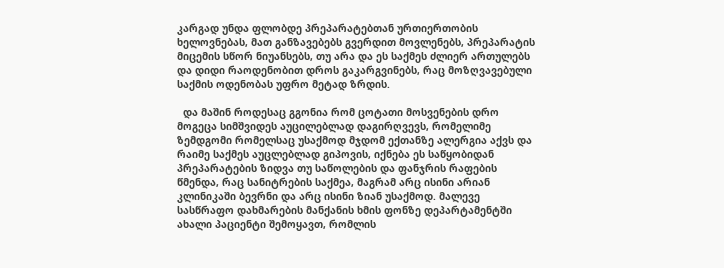კარგად უნდა ფლობდე პრეპარატებთან ურთიერთობის ხელოვნებას, მათ განზავებებს გვერდით მოვლენებს, პრეპარატის მიცემის სწორ ნიუანსებს, თუ არა და ეს საქმეს ძლიერ ართულებს და დიდი რაოდენობით დროს გაკარგვინებს, რაც მოზღვავებული საქმის ოდენობას უფრო მეტად ზრდის.

  და მაშინ როდესაც გგონია რომ ცოტათი მოსვენების დრო მოგეცა სიმშვიდეს აუცილებლად დაგირღვევს, რომელიმე ზემდგომი რომელსაც უსაქმოდ მჯდომ ექთანზე ალერგია აქვს და რაიმე საქმეს აუცლებლად გიპოვის, იქნება ეს საწყობიდან პრეპარატების ზიდვა თუ საწოლების და ფანჯრის რაფების წმენდა, რაც სანიტრების საქმეა, მაგრამ არც ისინი არიან კლინიკაში ბევრნი და არც ისინი ზიან უსაქმოდ. მალევე სასწრაფო დახმარების მანქანის ხმის ფონზე დეპარტამენტში ახალი პაციენტი შემოყავთ, რომლის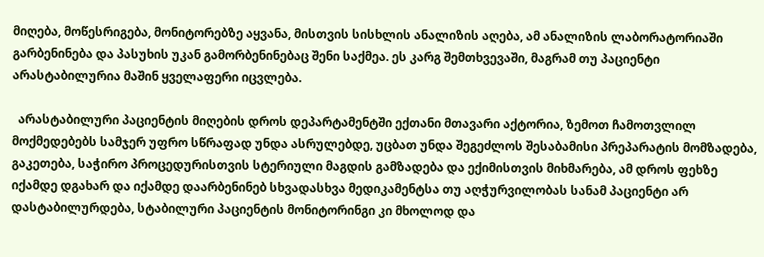მიღება, მოწესრიგება, მონიტორებზე აყვანა, მისთვის სისხლის ანალიზის აღება, ამ ანალიზის ლაბორატორიაში გარბენინება და პასუხის უკან გამორბენინებაც შენი საქმეა. ეს კარგ შემთხვევაში, მაგრამ თუ პაციენტი არასტაბილურია მაშინ ყველაფერი იცვლება.

  არასტაბილური პაციენტის მიღების დროს დეპარტამენტში ექთანი მთავარი აქტორია, ზემოთ ჩამოთვლილ მოქმედებებს სამჯერ უფრო სწრაფად უნდა ასრულებდე, უცბათ უნდა შეგეძლოს შესაბამისი პრეპარატის მომზადება, გაკეთება, საჭირო პროცედურისთვის სტერიული მაგდის გამზადება და ექიმისთვის მიხმარება, ამ დროს ფეხზე იქამდე დგახარ და იქამდე დაარბენინებ სხვადასხვა მედიკამენტსა თუ აღჭურვილობას სანამ პაციენტი არ დასტაბილურდება, სტაბილური პაციენტის მონიტორინგი კი მხოლოდ და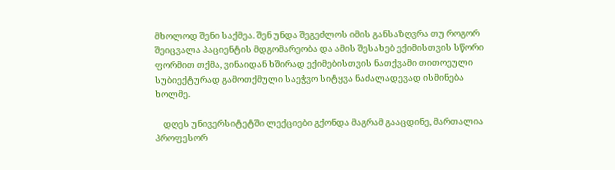მხოლოდ შენი საქმეა. შენ უნდა შეგეძლოს იმის განსაზღვრა თუ როგორ შეიცვალა პაციენტის მდგომარეობა და ამის შესახებ ექიმისთვის სწორი ფორმით თქმა, ვინაიდან ხშირად ექიმებისთვის ნათქვამი თითოეული სუბიექტურად გამოთქმული საეჭვო სიტყვა ნაძალადევად ისმინება ხოლმე.

    დღეს უნივერსიტეტში ლექციები გქონდა მაგრამ გააცდინე, მართალია პროფესორ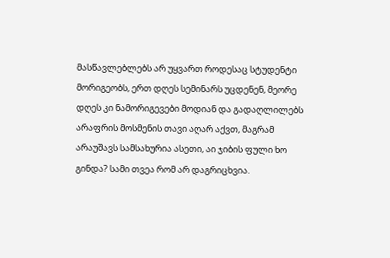მასწავლებლებს არ უყვართ როდესაც სტუდენტი მორიგეობს, ერთ დღეს სემინარს უცდენენ, მეორე დღეს კი ნამორიგევები მოდიან და გადაღლილებს არაფრის მოსმენის თავი აღარ აქვთ, მაგრამ არაუშავს სამსახურია ასეთი, აი ჯიბის ფული ხო გინდა? სამი თვეა რომ არ დაგრიცხვია.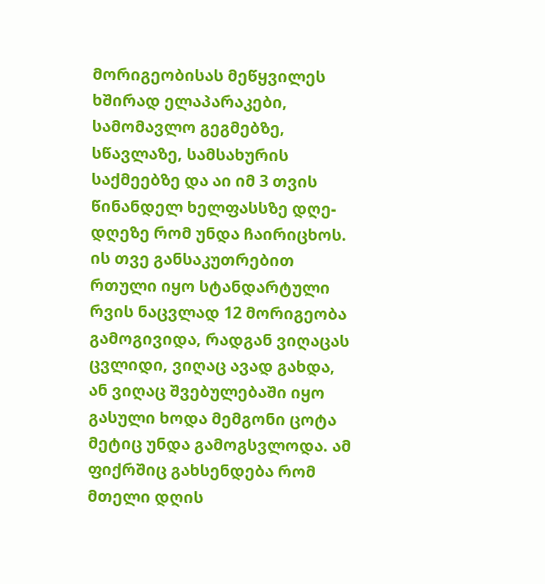მორიგეობისას მეწყვილეს ხშირად ელაპარაკები, სამომავლო გეგმებზე, სწავლაზე, სამსახურის საქმეებზე და აი იმ 3 თვის წინანდელ ხელფასსზე დღე- დღეზე რომ უნდა ჩაირიცხოს. ის თვე განსაკუთრებით რთული იყო სტანდარტული რვის ნაცვლად 12 მორიგეობა გამოგივიდა, რადგან ვიღაცას ცვლიდი, ვიღაც ავად გახდა, ან ვიღაც შვებულებაში იყო გასული ხოდა მემგონი ცოტა მეტიც უნდა გამოგსვლოდა. ამ ფიქრშიც გახსენდება რომ მთელი დღის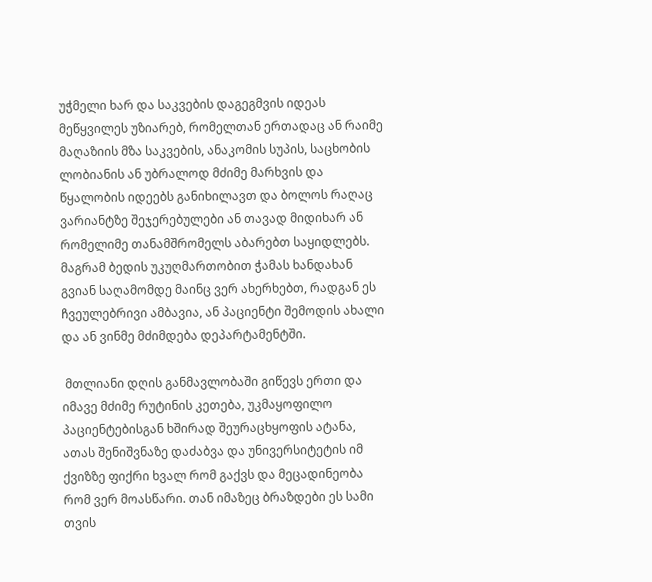უჭმელი ხარ და საკვების დაგეგმვის იდეას მეწყვილეს უზიარებ, რომელთან ერთადაც ან რაიმე მაღაზიის მზა საკვების, ანაკომის სუპის, საცხობის ლობიანის ან უბრალოდ მძიმე მარხვის და წყალობის იდეებს განიხილავთ და ბოლოს რაღაც ვარიანტზე შეჯერებულები ან თავად მიდიხარ ან რომელიმე თანამშრომელს აბარებთ საყიდლებს. მაგრამ ბედის უკუღმართობით ჭამას ხანდახან გვიან საღამომდე მაინც ვერ ახერხებთ, რადგან ეს ჩვეულებრივი ამბავია, ან პაციენტი შემოდის ახალი და ან ვინმე მძიმდება დეპარტამენტში.

 მთლიანი დღის განმავლობაში გიწევს ერთი და იმავე მძიმე რუტინის კეთება, უკმაყოფილო პაციენტებისგან ხშირად შეურაცხყოფის ატანა, ათას შენიშვნაზე დაძაბვა და უნივერსიტეტის იმ ქვიზზე ფიქრი ხვალ რომ გაქვს და მეცადინეობა რომ ვერ მოასწარი. თან იმაზეც ბრაზდები ეს სამი თვის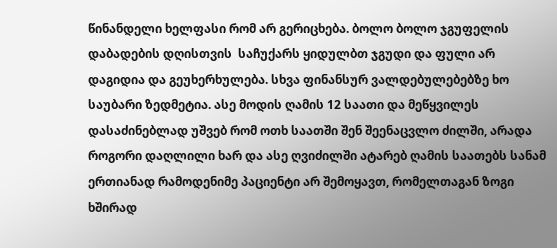წინანდელი ხელფასი რომ არ გერიცხება. ბოლო ბოლო ჯგუფელის დაბადების დღისთვის  საჩუქარს ყიდულბთ ჯგუდი და ფული არ დაგიდია და გეუხერხულება. სხვა ფინანსურ ვალდებულებებზე ხო საუბარი ზედმეტია. ასე მოდის ღამის 12 საათი და მეწყვილეს დასაძინებლად უშვებ რომ ოთხ საათში შენ შეენაცვლო ძილში, არადა როგორი დაღლილი ხარ და ასე ღვიძილში ატარებ ღამის საათებს სანამ ერთიანად რამოდენიმე პაციენტი არ შემოყავთ, რომელთაგან ზოგი ხშირად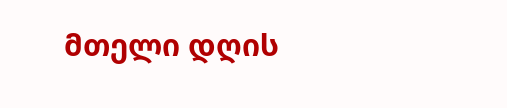მთელი დღის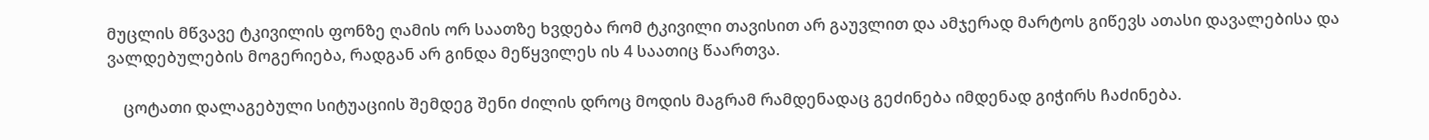მუცლის მწვავე ტკივილის ფონზე ღამის ორ საათზე ხვდება რომ ტკივილი თავისით არ გაუვლით და ამჯერად მარტოს გიწევს ათასი დავალებისა და ვალდებულების მოგერიება, რადგან არ გინდა მეწყვილეს ის 4 საათიც წაართვა.

    ცოტათი დალაგებული სიტუაციის შემდეგ შენი ძილის დროც მოდის მაგრამ რამდენადაც გეძინება იმდენად გიჭირს ჩაძინება.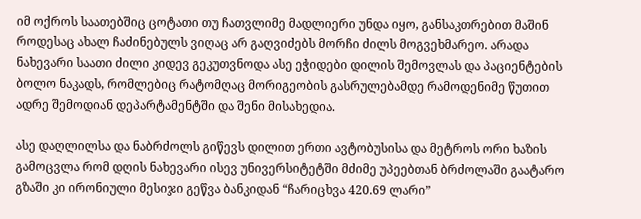იმ ოქროს საათებშიც ცოტათი თუ ჩათვლიმე მადლიერი უნდა იყო, განსაკთრებით მაშინ როდესაც ახალ ჩაძინებულს ვიღაც არ გაღვიძებს მორჩი ძილს მოგვეხმარეო. არადა ნახევარი საათი ძილი კიდევ გეკუთვნოდა ასე ეჭიდები დილის შემოვლას და პაციენტების ბოლო ნაკადს, რომლებიც რატომღაც მორიგეობის გასრულებამდე რამოდენიმე წუთით ადრე შემოდიან დეპარტამენტში და შენი მისახედია.

ასე დაღლილსა და ნაბრძოლს გიწევს დილით ერთი ავტობუსისა და მეტროს ორი ხაზის გამოცვლა რომ დღის ნახევარი ისევ უნივერსიტეტში მძიმე უპეებთან ბრძოლაში გაატარო გზაში კი ირონიული მესიჯი გეწვა ბანკიდან “ჩარიცხვა 420.69 ლარი”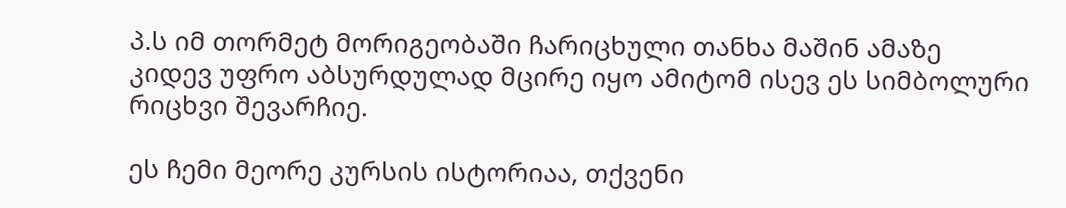პ.ს იმ თორმეტ მორიგეობაში ჩარიცხული თანხა მაშინ ამაზე კიდევ უფრო აბსურდულად მცირე იყო ამიტომ ისევ ეს სიმბოლური რიცხვი შევარჩიე.

ეს ჩემი მეორე კურსის ისტორიაა, თქვენი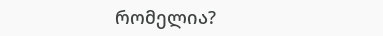რომელია?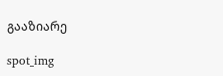გააზიარე

spot_img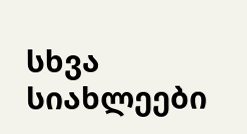სხვა სიახლეები